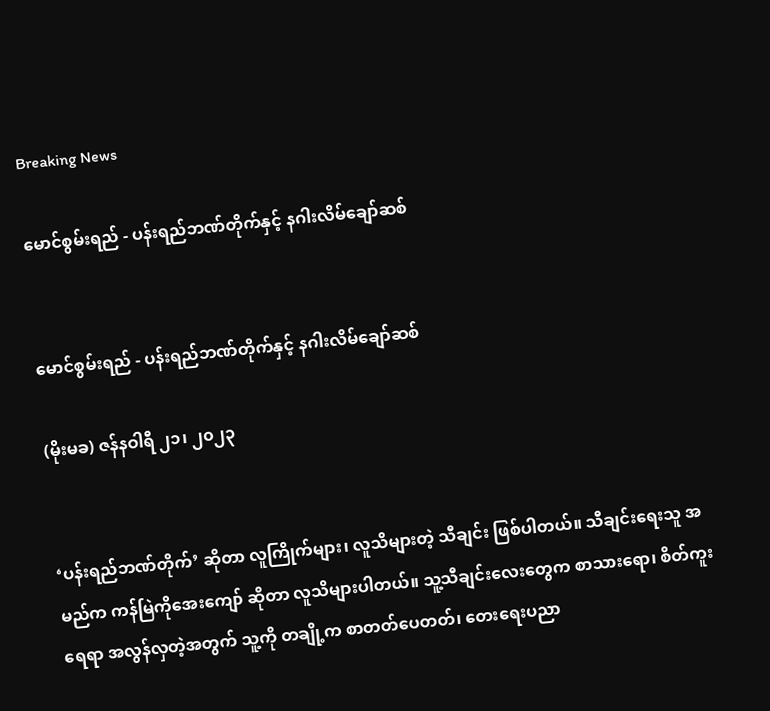Breaking News

မောင်စွမ်းရည် - ပန်းရည်ဘဏ်တိုက်နှင့် နဂါးလိမ်ချော်ဆစ်


မောင်စွမ်းရည် - ပန်းရည်ဘဏ်တိုက်နှင့် နဂါးလိမ်ချော်ဆစ်

(မိုးမခ) ဇန်နဝါရီ ၂၁၊ ၂၀၂၃


‘ပန်းရည်ဘဏ်တိုက်’ ဆိုတာ လူကြိုက်များ၊ လူသိများတဲ့ သီချင်း ဖြစ်ပါတယ်။ သီချင်းရေးသူ အမည်က ကန်မြဲကိုအေးကျော် ဆိုတာ လူသိများပါတယ်။ သူ့သီချင်းလေးတွေက စာသားရော၊ စိတ်ကူးရေရာ အလွန်လှတဲ့အတွက် သူ့ကို တချို့က စာတတ်ပေတတ်၊ တေးရေးပညာ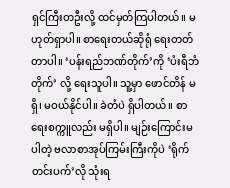ရှင်ကြီးတဦးလို့ ထင်မှတ်ကြပါတယ်။ မဟုတ်ရှာပါ။ စာရေးတယ်ဆိုရုံ ရေးတတ်တာပါ။ ‘ပန်းရည်ဘဏ်တိုက်’ကို ‘ပံးရီဘံတိုက်’ လို့ ရေးသူပါ။ သူ့မှာ ဖောင်တိန် မရှိ၊ မဝယ်နိုင်ပါ။ ခဲတံပဲ ရှိပါတယ်။ စာရေးစက္ကူလည်း မရှိပါ။ မျဉ်းကြောင်းမပါတဲ့ ဗလာစာအုပ်ကြမ်းကြီးကိုပဲ ‘ရိုက်တင်းပက်’လို သုံးရ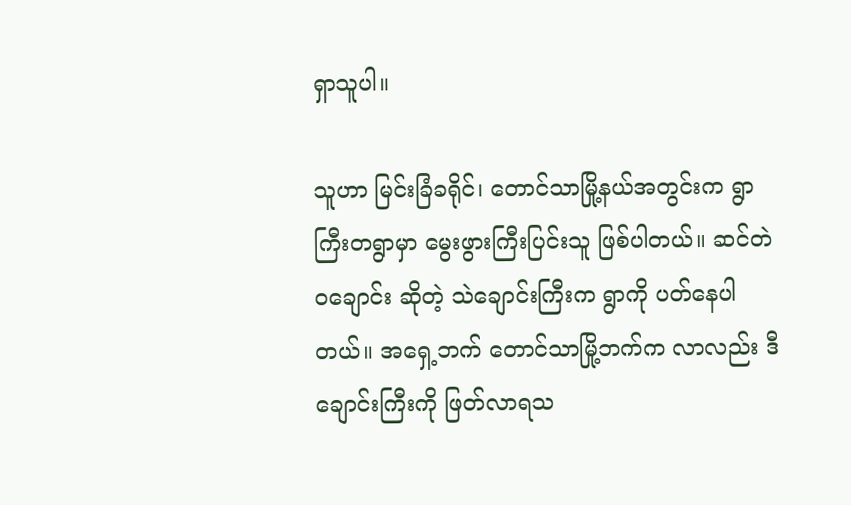ရှာသူပါ။

သူဟာ မြင်းခြံခရိုင်၊ တောင်သာမြို့နယ်အတွင်းက ရွာကြီးတရွာမှာ မွေးဖွားကြီးပြင်းသူ ဖြစ်ပါတယ်။ ဆင်တဲဝချောင်း ဆိုတဲ့ သဲချောင်းကြီးက ရွာကို ပတ်နေပါတယ်။ အရှေ့ဘက် တောင်သာမြို့ဘက်က လာလည်း ဒီချောင်းကြီးကို ဖြတ်လာရသ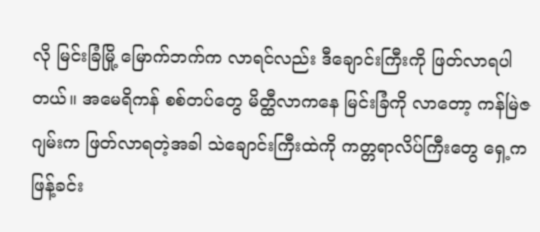လို မြင်းခြံမြို့ မြောက်ဘက်က လာရင်လည်း ဒီချောင်းကြီးကို ဖြတ်လာရပါတယ်။ အမေရိကန် စစ်တပ်တွေ မိတ္ထီလာကနေ မြင်းခြံကို လာတော့ ကန်မြဲဇဂျမ်းက ဖြတ်လာရတဲ့အခါ သဲချောင်းကြီးထဲကို ကတ္တရာလိပ်ကြီးတွေ ရှေ့က ဖြန့်ခင်း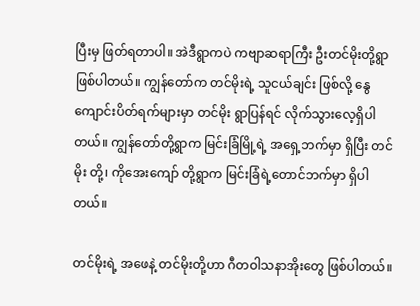ပြီးမှ ဖြတ်ရတာပါ။ အဲဒီရွာကပဲ ကဗျာဆရာကြီး ဦးတင်မိုးတို့ရွာ ဖြစ်ပါတယ်။ ကျွန်တော်က တင်မိုးရဲ့ သူငယ်ချင်း ဖြစ်လို့ နွေကျောင်းပိတ်ရက်များမှာ တင်မိုး ရွာပြန်ရင် လိုက်သွားလေ့ရှိပါတယ်။ ကျွန်တော်တို့ရွာက မြင်းခြံမြို့ရဲ့ အရှေ့ဘက်မှာ ရှိပြီး တင်မိုး တို့၊ ကိုအေးကျော် တို့ရွာက မြင်းခြံရဲ့တောင်ဘက်မှာ ရှိပါတယ်။

တင်မိုးရဲ့ အဖေနဲ့ တင်မိုးတို့ဟာ ဂီတဝါသနာအိုးတွေ ဖြစ်ပါတယ်။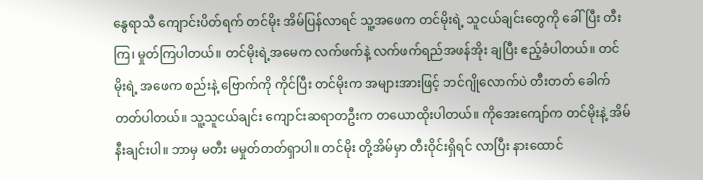နွေရာသီ ကျောင်းပိတ်ရက် တင်မိုး အိမ်ပြန်လာရင် သူ့အဖေက တင်မိုးရဲ့ သူငယ်ချင်းတွေကို ခေါ်ပြီး တီးကြ၊ မှုတ်ကြပါတယ်။ တင်မိုးရဲ့အမေက လက်ဖက်နဲ့ လက်ဖက်ရည်အဖန်အိုး ချပြီး ဧည့်ခံပါတယ်။ တင်မိုးရဲ့ အဖေက စည်းနဲ့ ဗြောက်ကို ကိုင်ပြီး တင်မိုးက အများအားဖြင့် ဘင်ဂျိုလောက်ပဲ တီးတတ် ခေါက်တတ်ပါတယ်။ သူ့သူငယ်ချင်း ကျောင်းဆရာတဦးက တယောထိုးပါတယ်။ ကိုအေးကျော်က တင်မိုးနဲ့ အိမ်နီးချင်းပါ။ ဘာမှ မတီး မမှုတ်တတ်ရှာပါ။ တင်မိုး တို့အိမ်မှာ တီးဝိုင်းရှိရင် လာပြီး နားထောင်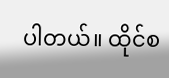ပါတယ်။ ထိုင်စ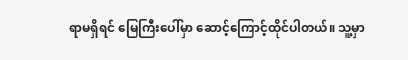ရာမရှိရင် မြေကြီးပေါ်မှာ ဆောင့်ကြောင့်ထိုင်ပါတယ်။ သူ့မှာ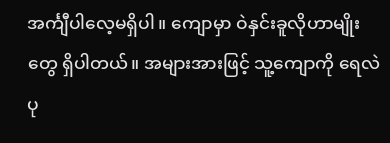အင်္ကျီပါလေ့မရှိပါ။ ကျောမှာ ဝဲနှင်းခူလိုဟာမျိုးတွေ ရှိပါတယ်။ အများအားဖြင့် သူ့ကျောကို ရေလဲပု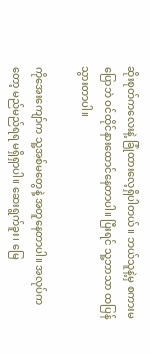ဆိုးစုတ်ကလေးနဲ့ ခြုံထားလေ့ရှိပါတယ်။ ဘယ်သူနဲ့မှ စကားမပြောဘဲ ဝင်ထိုင်နားထောင်နေတာပါ။ ပြီးရင် သူ့ဘာသာ ထပြန်သွားတာပါ။

ကိုအေးကျော်က သူ့အစ်မတွေနဲ့ အတူနေတာပါ။ အလုပ်ကတော့ မည်မည်ရရ မရှိရှာပါ။ ဆေးရွက်ခူး၊ မြေ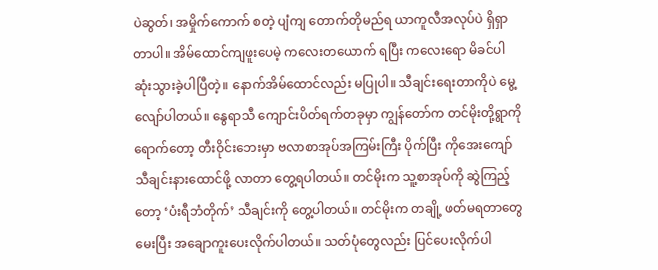ပဲဆွတ်၊ အမှိုက်ကောက် စတဲ့ ပျံကျ တောက်တိုမည်ရ ယာကူလီအလုပ်ပဲ ရှိရှာတာပါ။ အိမ်ထောင်ကျဖူးပေမဲ့ ကလေးတယောက် ရပြီး ကလေးရော မိခင်ပါ ဆုံးသွားခဲ့ပါပြီတဲ့။ နောက်အိမ်ထောင်လည်း မပြုပါ။ သီချင်းရေးတာကိုပဲ မွေ့လျော်ပါတယ်။ နွေရာသီ ကျောင်းပိတ်ရက်တခုမှာ ကျွန်တော်က တင်မိုးတို့ရွာကို ရောက်တော့ တီးဝိုင်းဘေးမှာ ဗလာစာအုပ်အကြမ်းကြီး ပိုက်ပြီး ကိုအေးကျော် သီချင်းနားထောင်ဖို့ လာတာ တွေ့ရပါတယ်။ တင်မိုးက သူ့စာအုပ်ကို ဆွဲကြည့်တော့ ‘ပံးရီဘံတိုက်’ သီချင်းကို တွေ့ပါတယ်။ တင်မိုးက တချို့ ဖတ်မရတာတွေ မေးပြီး အချောကူးပေးလိုက်ပါတယ်။ သတ်ပုံတွေလည်း ပြင်ပေးလိုက်ပါ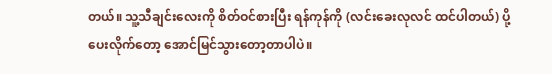တယ်။ သူ့သီချင်းလေးကို စိတ်ဝင်စားပြီး ရန်ကုန်ကို (လင်းခေးလုလင် ထင်ပါတယ်) ပို့ပေးလိုက်တော့ အောင်မြင်သွားတော့တာပါပဲ။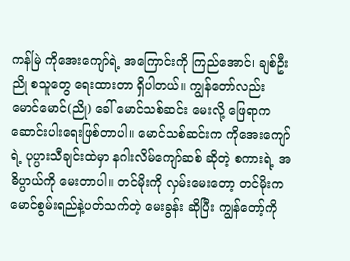ကန်မြဲ ကိုအေးကျော်ရဲ့ အကြောင်းကို ကြည်အောင်၊ ချစ်ဦးညို စသူတွေ ရေးထားတာ ရှိပါတယ်။ ကျွန်တော်လည်း မောင်မောင်(ညို) ခေါ် မောင်သစ်ဆင်း မေးလို့ ဖြေရာက ဆောင်းပါးရေးဖြစ်တာပါ။ မောင်သစ်ဆင်းက ကိုအေးကျော်ရဲ့ ပုပ္ပားသီချင်းထဲမှာ နဂါးလိမ်ကျော်ဆစ် ဆိုတဲ့ စကားရဲ့ အဓိပ္ပာယ်ကို မေးတာပါ။ တင်မိုးကို လှမ်းမေးတော့ တင်မိုးက မောင်စွမ်းရည်နဲ့ပတ်သက်တဲ့ မေးခွန်း ဆိုပြီး ကျွန်တော့်ကို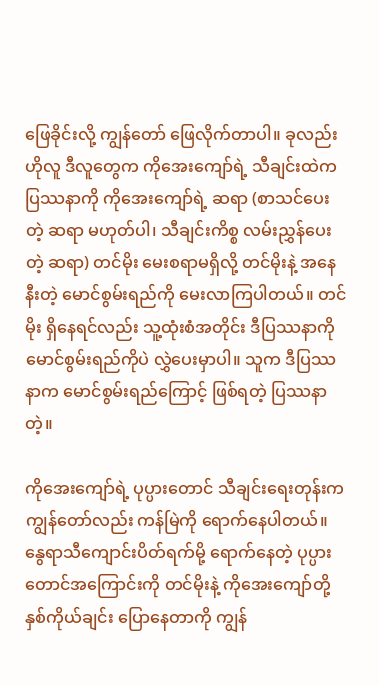ဖြေခိုင်းလို့ ကျွန်တော် ဖြေလိုက်တာပါ။ ခုလည်း ဟိုလူ ဒီလူတွေက ကိုအေးကျော်ရဲ့ သီချင်းထဲက ပြဿနာကို ကိုအေးကျော်ရဲ့ ဆရာ (စာသင်ပေးတဲ့ ဆရာ မဟုတ်ပါ၊ သီချင်းကိစ္စ လမ်းညွှန်ပေးတဲ့ ဆရာ) တင်မိုး မေးစရာမရှိလို့ တင်မိုးနဲ့ အနေနီးတဲ့ မောင်စွမ်းရည်ကို မေးလာကြပါတယ်။ တင်မိုး ရှိနေရင်လည်း သူ့ထုံးစံအတိုင်း ဒီပြဿနာကို မောင်စွမ်းရည်ကိုပဲ လွှဲပေးမှာပါ။ သူက ဒီပြဿနာက မောင်စွမ်းရည်ကြောင့် ဖြစ်ရတဲ့ ပြဿနာတဲ့။

ကိုအေးကျော်ရဲ့ ပုပ္ပားတောင် သီချင်းရေးတုန်းက ကျွန်တော်လည်း ကန်မြဲကို ရောက်နေပါတယ်။ နွေရာသီကျောင်းပိတ်ရက်မို့ ရောက်နေတဲ့ ပုပ္ပားတောင်အကြောင်းကို တင်မိုးနဲ့ ကိုအေးကျော်တို့ နှစ်ကိုယ်ချင်း ပြောနေတာကို ကျွန်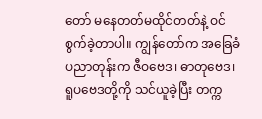တော် မနေတတ်မထိုင်တတ်နဲ့ ဝင်စွက်ခဲ့တာပါ။ ကျွန်တော်က အခြေခံပညာတုန်းက ဇီဝဗေဒ၊ ဓာတုဗေဒ၊ ရူပဗေဒတို့ကို သင်ယူခဲ့ပြီး တက္က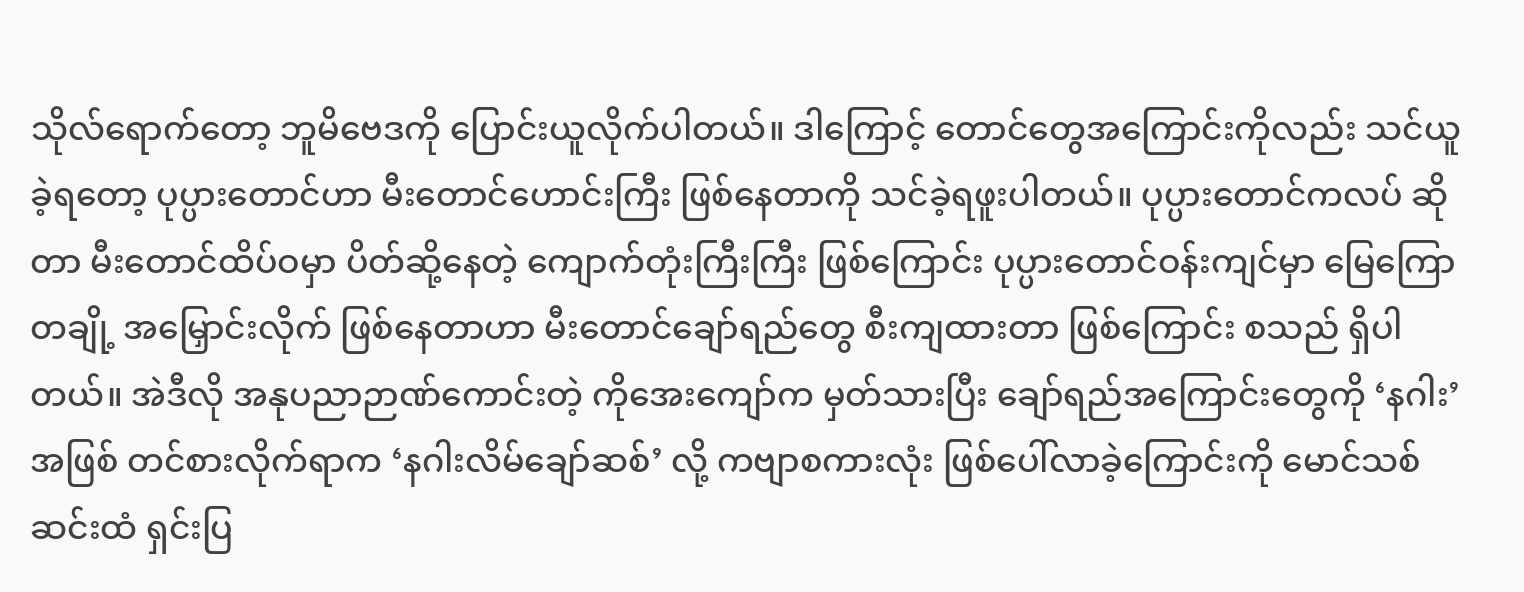သိုလ်ရောက်တော့ ဘူမိဗေဒကို ပြောင်းယူလိုက်ပါတယ်။ ဒါကြောင့် တောင်တွေအကြောင်းကိုလည်း သင်ယူခဲ့ရတော့ ပုပ္ပားတောင်ဟာ မီးတောင်ဟောင်းကြီး ဖြစ်နေတာကို သင်ခဲ့ရဖူးပါတယ်။ ပုပ္ပားတောင်ကလပ် ဆိုတာ မီးတောင်ထိပ်ဝမှာ ပိတ်ဆို့နေတဲ့ ကျောက်တုံးကြီးကြီး ဖြစ်ကြောင်း ပုပ္ပားတောင်ဝန်းကျင်မှာ မြေကြောတချို့ အမြှောင်းလိုက် ဖြစ်နေတာဟာ မီးတောင်ချော်ရည်တွေ စီးကျထားတာ ဖြစ်ကြောင်း စသည် ရှိပါတယ်။ အဲဒီလို အနုပညာဉာဏ်ကောင်းတဲ့ ကိုအေးကျော်က မှတ်သားပြီး ချော်ရည်အကြောင်းတွေကို ‘နဂါး’အဖြစ် တင်စားလိုက်ရာက ‘နဂါးလိမ်ချော်ဆစ်’ လို့ ကဗျာစကားလုံး ဖြစ်ပေါ်လာခဲ့ကြောင်းကို မောင်သစ်ဆင်းထံ ရှင်းပြ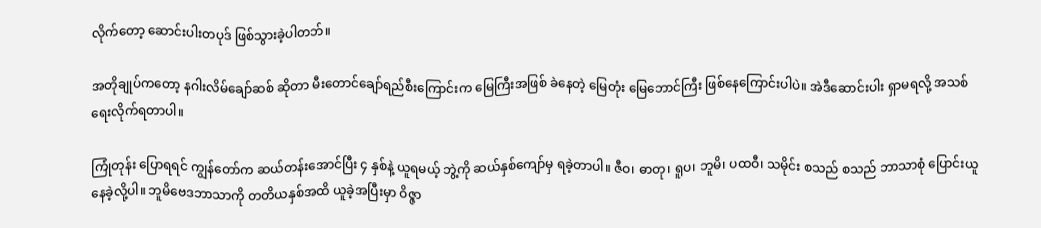လိုက်တော့ ဆောင်းပါးတပုဒ် ဖြစ်သွားခဲ့ပါတဘ်။

အတိုချုပ်ကတော့ နဂါးလိမ်ချော်ဆစ် ဆိုတာ မီးတောင်ချော်ရည်စီးကြောင်းက မြေကြီးအဖြစ် ခဲနေတဲ့ မြေတုံး မြေဘောင်ကြီး ဖြစ်နေကြောင်းပါပဲ။ အဲဒီဆောင်းပါး ရှာမရလို့ အသစ်ရေးလိုက်ရတာပါ။

ကြုံတုန်း ပြောရရင် ကျွန်တော်က ဆယ်တန်းအောင်ပြီး ၄ နှစ်နဲ့ ယူရမယ့် ဘွဲ့ကို ဆယ်နှစ်ကျော်မှ ရခဲ့တာပါ။ ဇီဝ၊ ဓာတု၊ ရူပ၊ ဘူမိ၊ ပထဝီ၊ သမိုင်း စသည် စသည် ဘာသာစုံ ပြောင်းယူနေခဲ့လို့ပါ။ ဘူမိဗေဒဘာသာကို တတိယနှစ်အထိ ယူခဲ့အပြီးမှာ ဝိဇ္ဇာ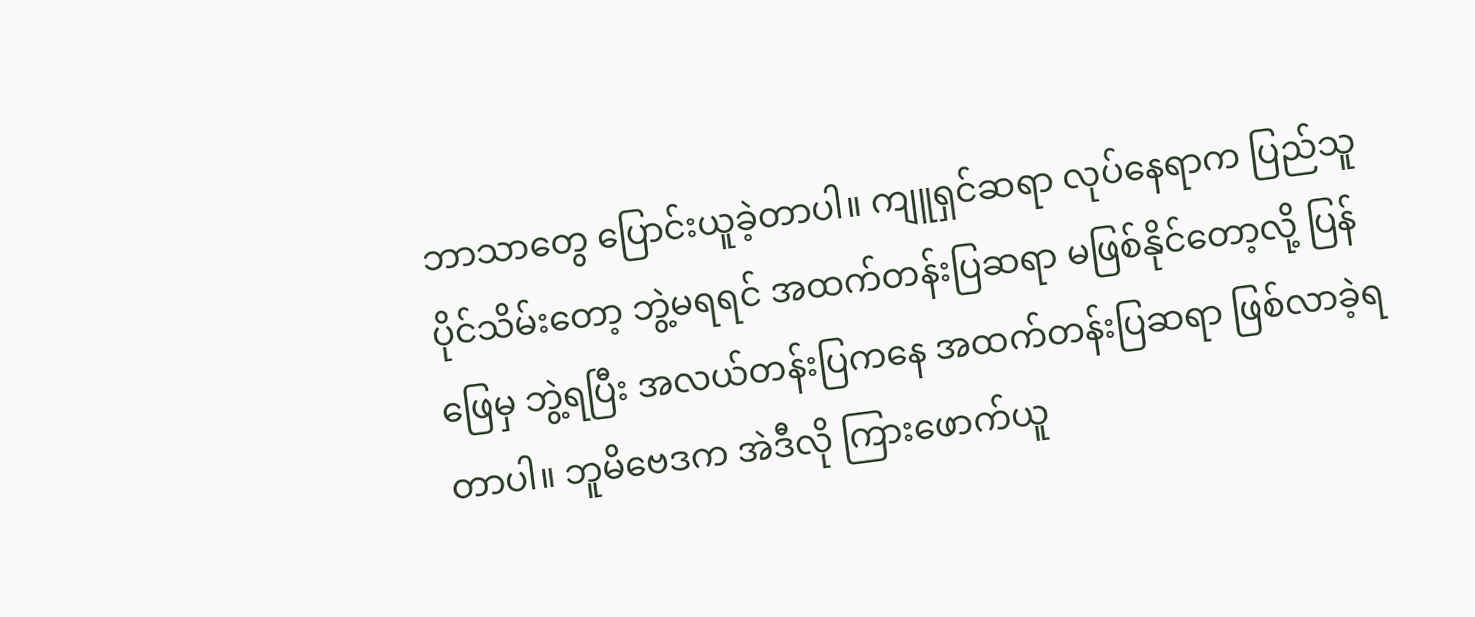ဘာသာတွေ ပြောင်းယူခဲ့တာပါ။ ကျူရှင်ဆရာ လုပ်နေရာက ပြည်သူပိုင်သိမ်းတော့ ဘွဲ့မရရင် အထက်တန်းပြဆရာ မဖြစ်နိုင်တော့လို့ ပြန်ဖြေမှ ဘွဲ့ရပြီး အလယ်တန်းပြကနေ အထက်တန်းပြဆရာ ဖြစ်လာခဲ့ရတာပါ။ ဘူမိဗေဒက အဲဒီလို ကြားဖောက်ယူ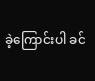ခဲ့ကြောင်းပါ ခင်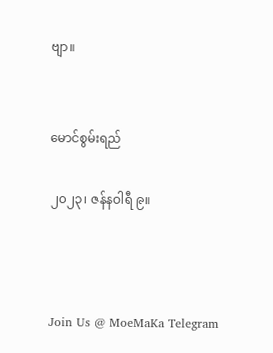ဗျာ။


မောင်စွမ်းရည်

၂၀၂၃၊ ဇန်နဝါရီ ၉။



Join Us @ MoeMaKa Telegram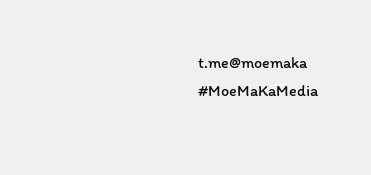t.me@moemaka
#MoeMaKaMedia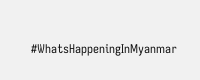#WhatsHappeningInMyanmar